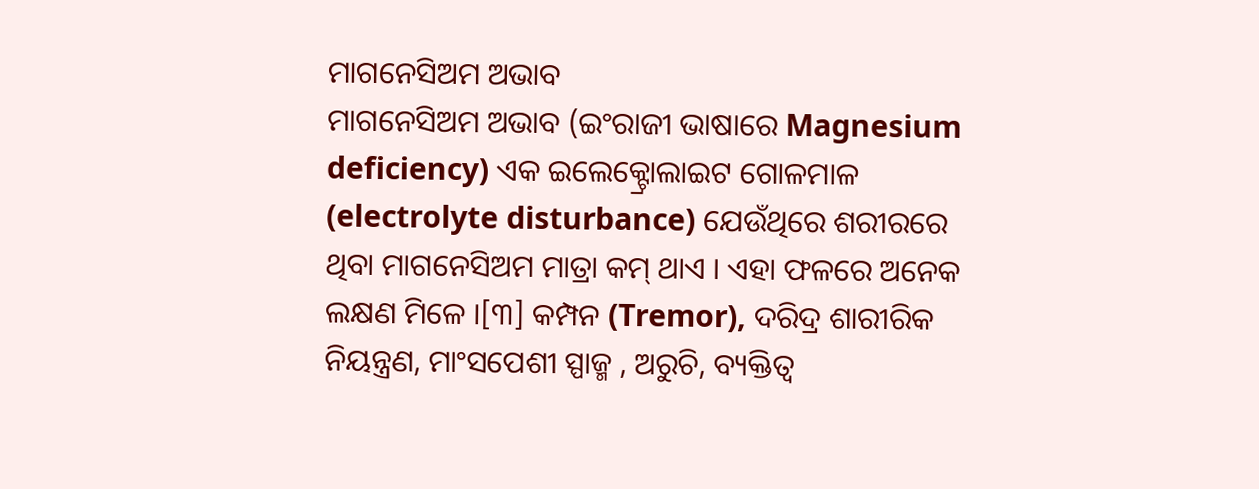ମାଗନେସିଅମ ଅଭାବ
ମାଗନେସିଅମ ଅଭାବ (ଇଂରାଜୀ ଭାଷାରେ Magnesium deficiency) ଏକ ଇଲେକ୍ଟ୍ରୋଲାଇଟ ଗୋଳମାଳ (electrolyte disturbance) ଯେଉଁଥିରେ ଶରୀରରେ ଥିବା ମାଗନେସିଅମ ମାତ୍ରା କମ୍ ଥାଏ । ଏହା ଫଳରେ ଅନେକ ଲକ୍ଷଣ ମିଳେ ।[୩] କମ୍ପନ (Tremor), ଦରିଦ୍ର ଶାରୀରିକ ନିୟନ୍ତ୍ରଣ, ମାଂସପେଶୀ ସ୍ପାଜ୍ମ , ଅରୁଚି, ବ୍ୟକ୍ତିତ୍ୱ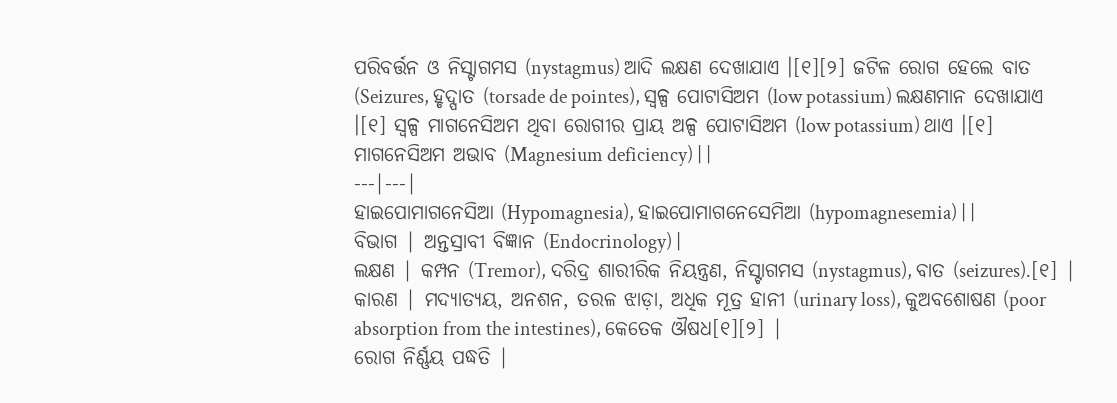ପରିବର୍ତ୍ତନ ଓ ନିସ୍ଟାଗମସ (nystagmus) ଆଦି ଲକ୍ଷଣ ଦେଖାଯାଏ ।[୧][୨] ଜଟିଳ ରୋଗ ହେଲେ ବାତ (Seizures, ହୃଦ୍ପାତ (torsade de pointes), ସ୍ୱଳ୍ପ ପୋଟାସିଅମ (low potassium) ଲକ୍ଷଣମାନ ଦେଖାଯାଏ ।[୧] ସ୍ୱଳ୍ପ ମାଗନେସିଅମ ଥିବା ରୋଗୀର ପ୍ରାୟ ଅଳ୍ପ ପୋଟାସିଅମ (low potassium) ଥାଏ ।[୧]
ମାଗନେସିଅମ ଅଭାବ (Magnesium deficiency) | |
---|---|
ହାଇପୋମାଗନେସିଆ (Hypomagnesia), ହାଇପୋମାଗନେସେମିଆ (hypomagnesemia) | |
ବିଭାଗ | ଅନ୍ତସ୍ରାବୀ ବିଜ୍ଞାନ (Endocrinology) |
ଲକ୍ଷଣ | କମ୍ପନ (Tremor), ଦରିଦ୍ର ଶାରୀରିକ ନିୟନ୍ତ୍ରଣ, ନିସ୍ଟାଗମସ (nystagmus), ବାତ (seizures).[୧] |
କାରଣ | ମଦ୍ୟାତ୍ୟୟ, ଅନଶନ, ତରଳ ଝାଡ଼ା, ଅଧିକ ମୂତ୍ର ହାନୀ (urinary loss), କୁଅବଶୋଷଣ (poor absorption from the intestines), କେତେକ ଔଷଧ[୧][୨] |
ରୋଗ ନିର୍ଣ୍ଣୟ ପଦ୍ଧତି |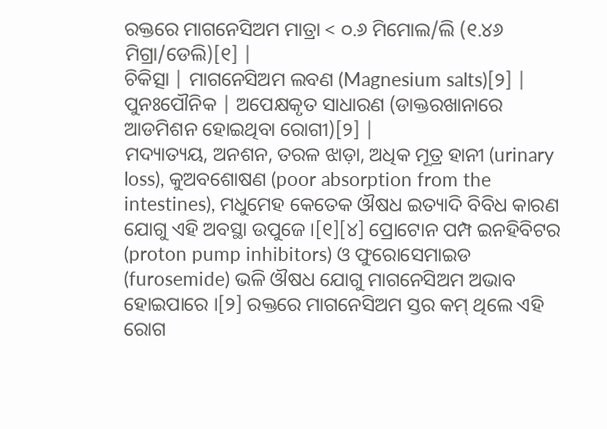ରକ୍ତରେ ମାଗନେସିଅମ ମାତ୍ରା < ୦.୬ ମିମୋଲ/ଲି (୧.୪୬ ମିଗ୍ରା/ଡେଲି)[୧] |
ଚିକିତ୍ସା | ମାଗନେସିଅମ ଲବଣ (Magnesium salts)[୨] |
ପୁନଃପୌନିକ | ଅପେକ୍ଷକୃତ ସାଧାରଣ (ଡାକ୍ତରଖାନାରେ ଆଡମିଶନ ହୋଇଥିବା ରୋଗୀ)[୨] |
ମଦ୍ୟାତ୍ୟୟ, ଅନଶନ, ତରଳ ଝାଡ଼ା, ଅଧିକ ମୂତ୍ର ହାନୀ (urinary loss), କୁଅବଶୋଷଣ (poor absorption from the intestines), ମଧୁମେହ କେତେକ ଔଷଧ ଇତ୍ୟାଦି ବିବିଧ କାରଣ ଯୋଗୁ ଏହି ଅବସ୍ଥା ଉପୁଜେ ।[୧][୪] ପ୍ରୋଟୋନ ପମ୍ପ ଇନହିବିଟର (proton pump inhibitors) ଓ ଫୁରୋସେମାଇଡ (furosemide) ଭଳି ଔଷଧ ଯୋଗୁ ମାଗନେସିଅମ ଅଭାବ ହୋଇପାରେ ।[୨] ରକ୍ତରେ ମାଗନେସିଅମ ସ୍ତର କମ୍ ଥିଲେ ଏହି ରୋଗ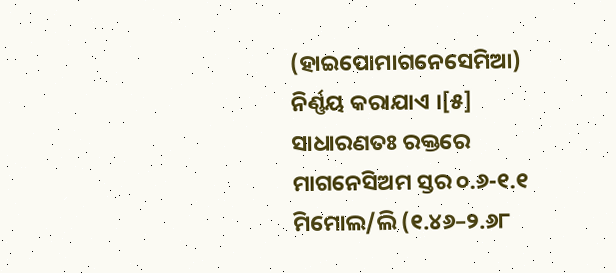(ହାଇପୋମାଗନେସେମିଆ) ନିର୍ଣ୍ଣୟ କରାଯାଏ ।[୫] ସାଧାରଣତଃ ରକ୍ତରେ ମାଗନେସିଅମ ସ୍ତର ୦.୬-୧.୧ ମିମୋଲ/ଲି (୧.୪୬–୨.୬୮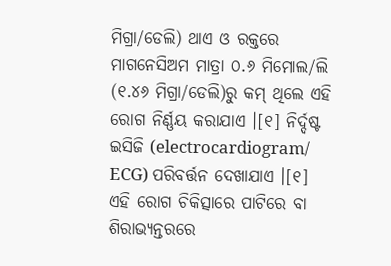ମିଗ୍ରା/ଡେଲି) ଥାଏ ଓ ରକ୍ତରେ ମାଗନେସିଅମ ମାତ୍ରା ୦.୬ ମିମୋଲ/ଲି (୧.୪୬ ମିଗ୍ରା/ଡେଲି)ରୁ କମ୍ ଥିଲେ ଏହି ରୋଗ ନିର୍ଣ୍ଣୟ କରାଯାଏ ।[୧] ନିର୍ଦ୍ଦଷ୍ଟ ଇସିଜି (electrocardiogram/ ECG) ପରିବର୍ତ୍ତନ ଦେଖାଯାଏ ।[୧]
ଏହି ରୋଗ ଚିକିତ୍ସାରେ ପାଟିରେ ବା ଶିରାଭ୍ୟନ୍ତରରେ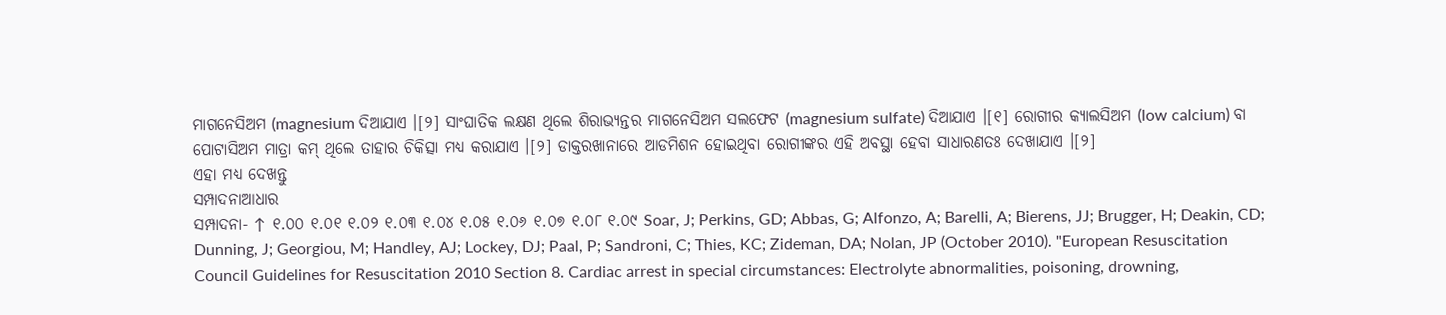ମାଗନେସିଅମ (magnesium ଦିଆଯାଏ ।[୨] ସାଂଘାତିକ ଲକ୍ଷଣ ଥିଲେ ଶିରାଭ୍ୟନ୍ତର ମାଗନେସିଅମ ସଲଫେଟ (magnesium sulfate) ଦିଆଯାଏ ।[୧] ରୋଗୀର କ୍ୟାଲସିଅମ (low calcium) ବା ପୋଟାସିଅମ ମାତ୍ରା କମ୍ ଥିଲେ ତାହାର ଚିକିତ୍ସା ମଧ୍ୟ କରାଯାଏ ।[୨] ଡାକ୍ତରଖାନାରେ ଆଡମିଶନ ହୋଇଥିବା ରୋଗୀଙ୍କର ଏହି ଅବସ୍ଥା ହେବା ସାଧାରଣତଃ ଦେଖାଯାଏ ।[୨]
ଏହା ମଧ୍ୟ ଦେଖନ୍ତୁ
ସମ୍ପାଦନାଆଧାର
ସମ୍ପାଦନା- ↑ ୧.୦୦ ୧.୦୧ ୧.୦୨ ୧.୦୩ ୧.୦୪ ୧.୦୫ ୧.୦୬ ୧.୦୭ ୧.୦୮ ୧.୦୯ Soar, J; Perkins, GD; Abbas, G; Alfonzo, A; Barelli, A; Bierens, JJ; Brugger, H; Deakin, CD; Dunning, J; Georgiou, M; Handley, AJ; Lockey, DJ; Paal, P; Sandroni, C; Thies, KC; Zideman, DA; Nolan, JP (October 2010). "European Resuscitation Council Guidelines for Resuscitation 2010 Section 8. Cardiac arrest in special circumstances: Electrolyte abnormalities, poisoning, drowning,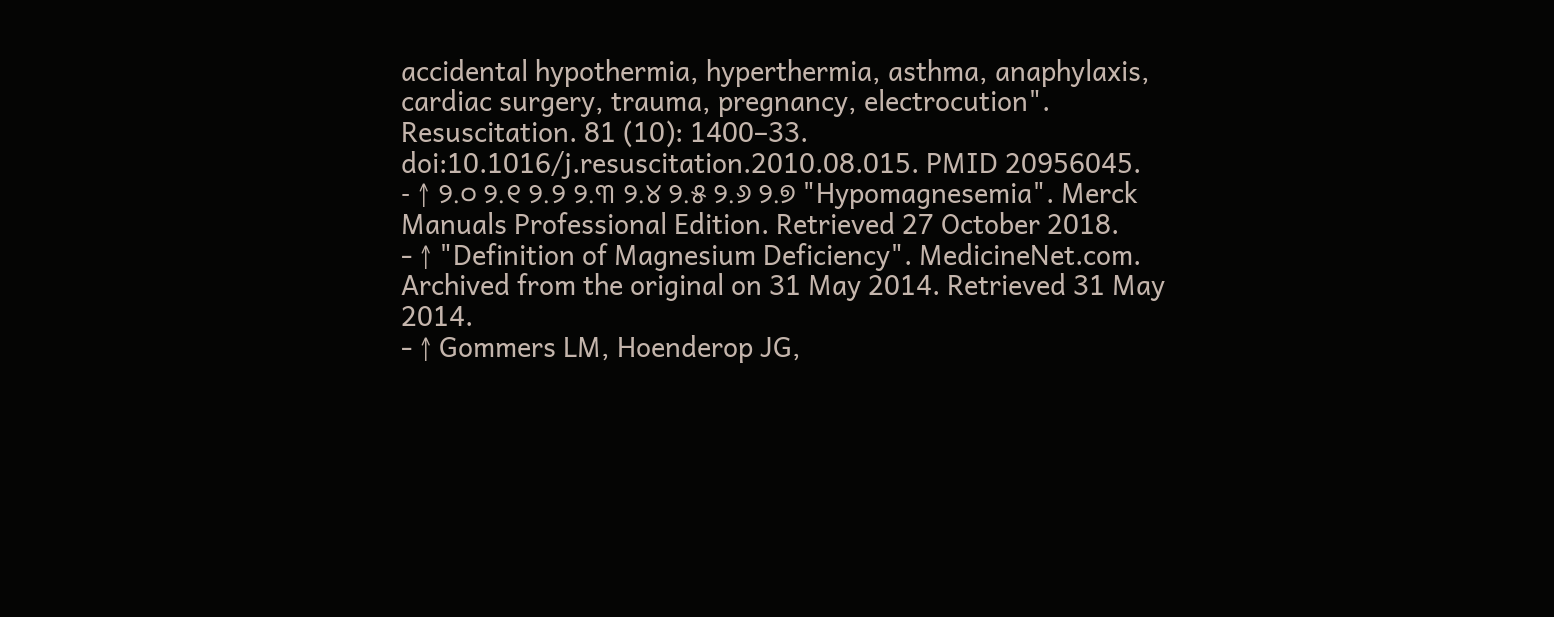accidental hypothermia, hyperthermia, asthma, anaphylaxis, cardiac surgery, trauma, pregnancy, electrocution". Resuscitation. 81 (10): 1400–33. doi:10.1016/j.resuscitation.2010.08.015. PMID 20956045.
- ↑ ୨.୦ ୨.୧ ୨.୨ ୨.୩ ୨.୪ ୨.୫ ୨.୬ ୨.୭ "Hypomagnesemia". Merck Manuals Professional Edition. Retrieved 27 October 2018.
- ↑ "Definition of Magnesium Deficiency". MedicineNet.com. Archived from the original on 31 May 2014. Retrieved 31 May 2014.
- ↑ Gommers LM, Hoenderop JG,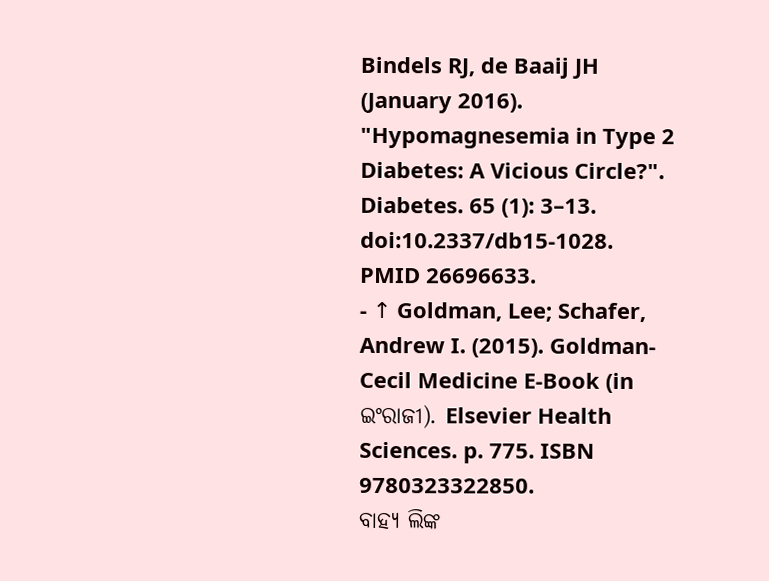Bindels RJ, de Baaij JH (January 2016). "Hypomagnesemia in Type 2 Diabetes: A Vicious Circle?". Diabetes. 65 (1): 3–13. doi:10.2337/db15-1028. PMID 26696633.
- ↑ Goldman, Lee; Schafer, Andrew I. (2015). Goldman-Cecil Medicine E-Book (in ଇଂରାଜୀ). Elsevier Health Sciences. p. 775. ISBN 9780323322850.
ବାହ୍ୟ ଲିଙ୍କ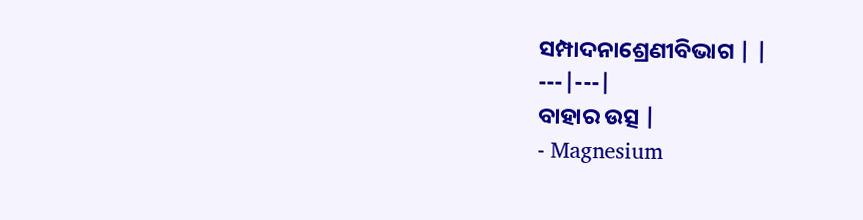ସମ୍ପାଦନାଶ୍ରେଣୀବିଭାଗ | |
---|---|
ବାହାର ଉତ୍ସ |
- Magnesium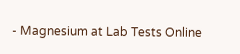- Magnesium at Lab Tests Online